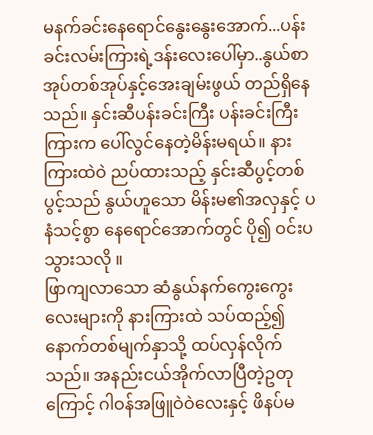မနက်ခင်းနေရောင်နွေးနွေးအောက်...ပန်းခင်းလမ်းကြားရဲ့ဒန်းလေးပေါ်မှာ..နွယ်စာအုပ်တစ်အုပ်နှင့်အေးချမ်းဖွယ် တည်ရှိနေသည်။ နှင်းဆီပန်းခင်းကြီး ပန်းခင်းကြီးကြားက ပေါ်လွင်နေတဲ့မိန်းမရယ်။ နားကြားထဲဝဲ ညပ်ထားသည့် နှင်းဆီပွင့်တစ်ပွင့်သည် နွယ်ဟူသော မိန်းမ၏အလှနှင့် ပနံသင့်စွာ နေရောင်အောက်တွင် ပို၍ ဝင်းပသွားသလို ။
ဖြာကျလာသော ဆံနွယ်နက်ကွေးကွေးလေးများကို နားကြားထဲ သပ်ထည့်၍ နောက်တစ်မျက်နှာသို့ ထပ်လှန်လိုက်သည်။ အနည်းငယ်အိုက်လာပြီတဲ့ဥတုကြောင့် ဂါဝန်အဖြူဝဲဝဲလေးနှင့် ဖိနပ်မ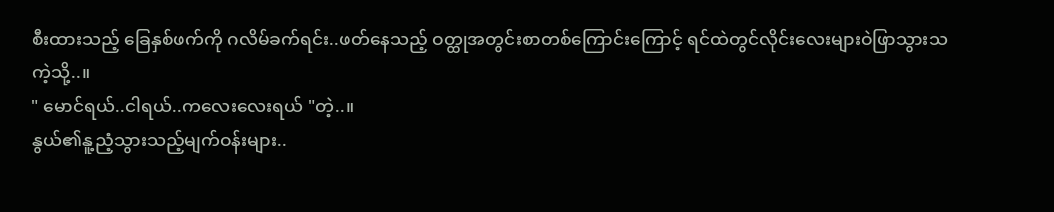စီးထားသည့် ခြေနှစ်ဖက်ကို ဂလိမ်ခက်ရင်း..ဖတ်နေသည့် ဝတ္ထုအတွင်းစာတစ်ကြောင်းကြောင့် ရင်ထဲတွင်လိုင်းလေးများဝဲဖြာသွားသကဲ့သို့..။
" မောင်ရယ်..ငါရယ်..ကလေးလေးရယ် "တဲ့..။
နွယ်၏နူ့ညံ့သွားသည့်မျက်ဝန်းများ..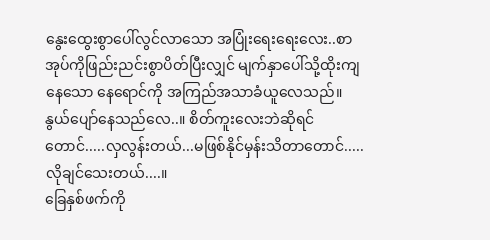နွေးထွေးစွာပေါ်လွင်လာသော အပြုံးရေးရေးလေး..စာအုပ်ကိုဖြည်းညင်းစွာပိတ်ပြီးလျှင် မျက်နှာပေါ်သို့ထိုးကျနေသော နေရောင်ကို အကြည်အသာခံယူလေသည်။
နွယ်ပျော်နေသည်လေ..။ စိတ်ကူးလေးဘဲဆိုရင်တောင်.....လှလွန်းတယ်...မဖြစ်နိုင်မှန်းသိတာတောင်.....လိုချင်သေးတယ်....။
ခြေနှစ်ဖက်ကို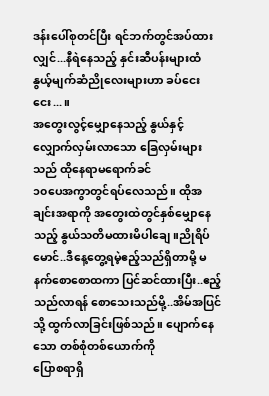ဒန်းပေါ်စုတင်ပြီး ရင်ဘက်တွင်အပ်ထားလျှင်...နီရဲနေသည့် နှင်းဆီပန်းများထံ နွယ့်မျက်ဆံညိုလေးများဟာ ခပ်ငေးငေး...။
အတွေးလွင့်မျှောနေသည့် နွယ်နှင့် လျှောက်လှမ်းလာသော ခြေလှမ်းများသည် ထိုနေရာမရောက်ခင်
၁၀ပေအကွာတွင်ရပ်လေသည်။ ထိုအချင်းအရာကို အတွေးထဲတွင်နှစ်မျှောနေသည့် နွယ်သတိမထားမိပါချေ။ညိုရိပ်မောင်..ဒီနေ့တွေ့ရမဲ့ဧည့်သည်ရှိတာမို့ မနက်စောစောထကာ ပြင်ဆင်ထားပြီး..ဧည့်သည်လာရန် စောသေးသည်မို့..အိမ်အပြင်သို့ ထွက်လာခြင်းဖြစ်သည်။ ပျောက်နေသော တစ်စုံတစ်ယောက်ကို
ပြောစရာရှိ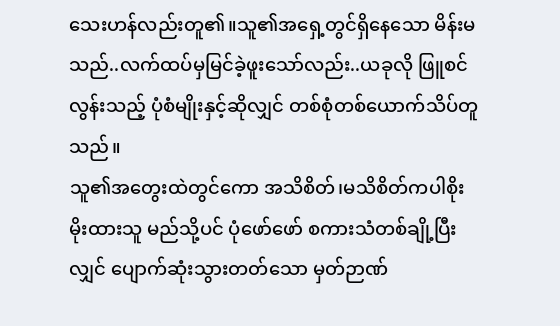သေးဟန်လည်းတူ၏။သူ၏အရှေ့တွင်ရှိနေသော မိန်းမသည်..လက်ထပ်မှမြင်ခဲ့ဖူးသော်လည်း..ယခုလို ဖြူစင်လွန်းသည့် ပုံစံမျိုးနှင့်ဆိုလျှင် တစ်စုံတစ်ယောက်သိပ်တူသည်။
သူ၏အတွေးထဲတွင်ကော အသိစိတ်၊မသိစိတ်ကပါစိုးမိုးထားသူ မည်သို့ပင် ပုံဖော်ဖော် စကားသံတစ်ချို့ပြီးလျှင် ပျောက်ဆုံးသွားတတ်သော မှတ်ဉာဏ်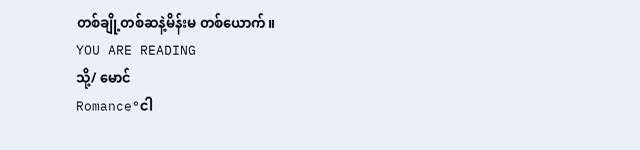တစ်ချို့တစ်ဆနဲ့မိန်းမ တစ်ယောက်။
YOU ARE READING
သို့/ မောင်
Romance°ငါ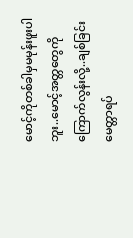မောင့်ကိုတစ်ခါမှမမုန်းဖူးပါဘူး..မောင့်အတ္တတွေကိုကြောက်လွန်းလို့..ချစ်ခြင်းမေတ္တာရပ်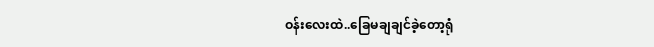ဝန်းလေးထဲ..ခြေမချချင်ခဲ့တော့ရုံ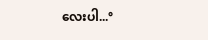လေးပါ...°